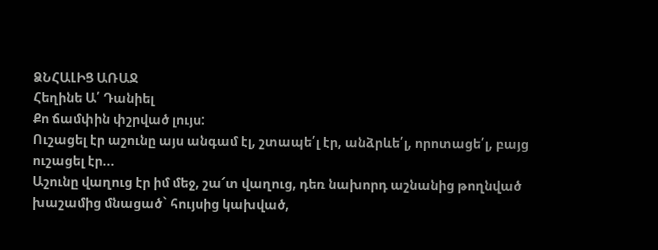ՁՆՀԱԼԻՑ ԱՌԱՋ
Հեղինե Ա՛ Դանիել
Քո ճամփին փշրված լույս:
Ուշացել էր աշունը այս անգամ էլ, շտապե՛լ էր, անձրևե՛լ, որոտացե՛լ, բայց ուշացել էր...
Աշունը վաղուց էր իմ մեջ, շա՜տ վաղուց, դեռ նախորդ աշնանից թողնված խաշամից մնացած` հույսից կախված,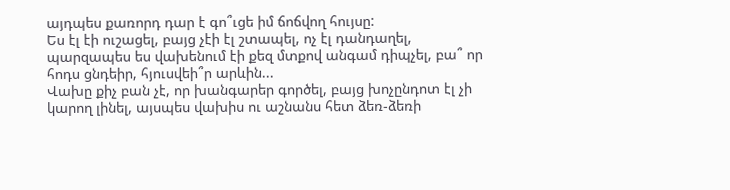այդպես քառորդ դար է գո՞ւցե իմ ճոճվող հույսը:
Ես էլ էի ուշացել, բայց չէի էլ շտապել, ոչ էլ դանդաղել, պարզապես ես վախենում էի քեզ մտքով անգամ դիպչել, բա՞ որ հոդս ցնդեիր, հյուսվեի՞ր արևին...
Վախը քիչ բան չէ, որ խանգարեր գործել, բայց խոչընդոտ էլ չի կարող լինել, այսպես վախիս ու աշնանս հետ ձեռ-ձեռի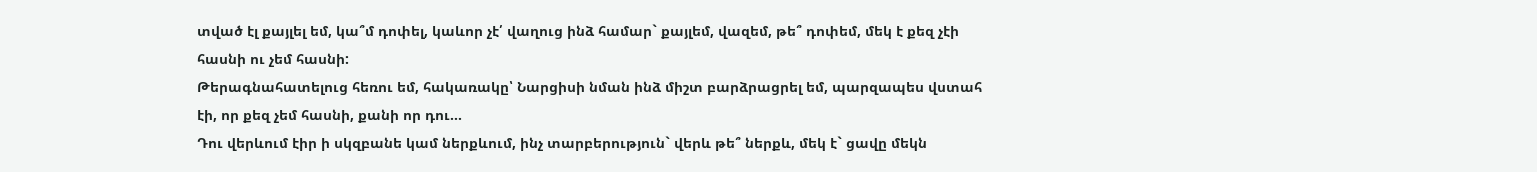տված էլ քայլել եմ, կա՞մ դոփել, կաևոր չէ՛ վաղուց ինձ համար` քայլեմ, վազեմ, թե՞ դոփեմ, մեկ է քեզ չէի հասնի ու չեմ հասնի:
Թերագնահատելուց հեռու եմ, հակառակը՝ Նարցիսի նման ինձ միշտ բարձրացրել եմ, պարզապես վստահ էի, որ քեզ չեմ հասնի, քանի որ դու...
Դու վերևում էիր ի սկզբանե կամ ներքևում, ինչ տարբերություն` վերև թե՞ ներքև, մեկ է` ցավը մեկն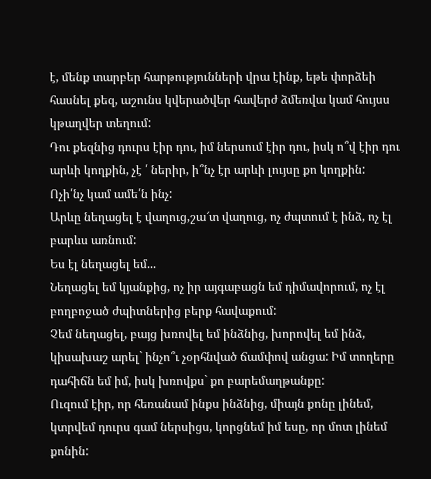է, մենք տարբեր հարթությունների վրա էինք, եթե փորձեի հասնել քեզ, աշունս կվերածվեր հավերժ ձմեռվա կամ հույսս կթաղվեր տեղում:
Դու քեզնից դուրս էիր դու, իմ ներսում էիր դու, իսկ ո՞վ էիր դու արևի կողքին, չէ ՛ ներիր, ի՞նչ էր արևի լույսը քո կողքին:
Ոչի՛նչ կամ ամե՛ն ինչ:
Արևը նեղացել է վաղուց,շա՜տ վաղուց, ոչ ժպտում է ինձ, ոչ էլ բարևս առնում:
Ես էլ նեղացել եմ...
Նեղացել եմ կյանքից, ոչ իր այգաբացն եմ դիմավորում, ոչ էլ բողբոջած ժպիտներից բերք հավաքում:
Չեմ նեղացել, բայց խռովել եմ ինձնից, խորովել եմ ինձ, կիսախաշ արել` ինչո՞ւ չօրհնված ճամփով անցա: Իմ տողերը դահիճն եմ իմ, իսկ խռովքս` քո բարեմաղթանքը:
Ուզում էիր, որ հեռանամ ինքս ինձնից, միայն քոնը լինեմ, կտրվեմ դուրս գամ ներսիցս, կորցնեմ իմ եսը, որ մոտ լինեմ քոնին: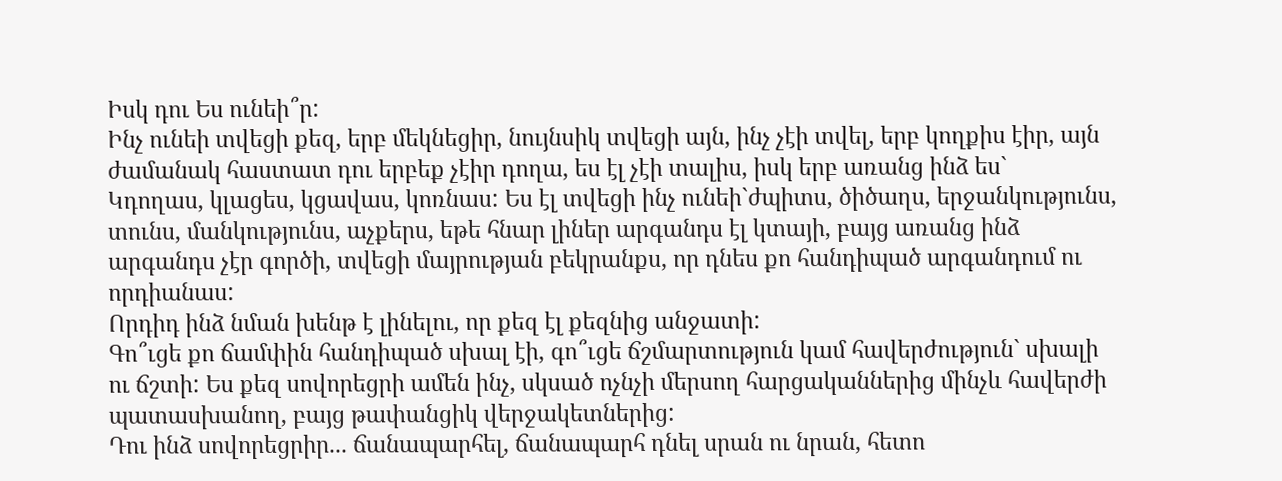Իսկ դու Ես ունեի՞ր:
Ինչ ունեի տվեցի քեզ, երբ մեկնեցիր, նույնսիկ տվեցի այն, ինչ չէի տվել, երբ կողքիս էիր, այն ժամանակ հաստատ դու երբեք չէիր դողա, ես էլ չէի տալիս, իսկ երբ առանց ինձ ես`
Կդողաս, կլացես, կցավաս, կոռնաս: Ես էլ տվեցի ինչ ունեի`ժպիտս, ծիծաղս, երջանկությունս, տունս, մանկությունս, աչքերս, եթե հնար լիներ արգանդս էլ կտայի, բայց առանց ինձ արգանդս չէր գործի, տվեցի մայրության բեկրանքս, որ դնես քո հանդիպած արգանդում ու որդիանաս:
Որդիդ ինձ նման խենթ է լինելու, որ քեզ էլ քեզնից անջատի:
Գո՞ւցե քո ճամփին հանդիպած սխալ էի, գո՞ւցե ճշմարտություն կամ հավերժություն` սխալի ու ճշտի: Ես քեզ սովորեցրի ամեն ինչ, սկսած ոչնչի մերսող հարցականներից մինչև հավերժի պատասխանող, բայց թափանցիկ վերջակետներից:
Դու ինձ սովորեցրիր... ճանապարհել, ճանապարհ դնել սրան ու նրան, հետո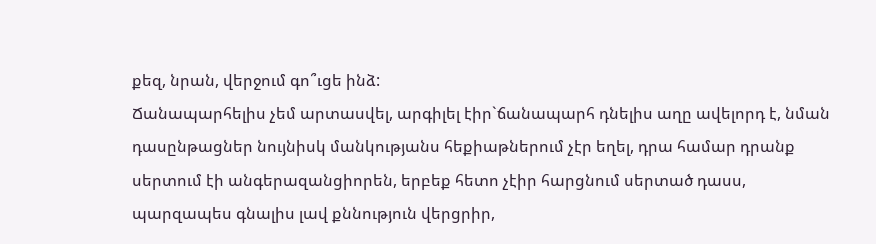քեզ, նրան, վերջում գո՞ւցե ինձ:
Ճանապարհելիս չեմ արտասվել, արգիլել էիր`ճանապարհ դնելիս աղը ավելորդ է, նման դասընթացներ նույնիսկ մանկությանս հեքիաթներում չէր եղել, դրա համար դրանք սերտում էի անգերազանցիորեն, երբեք հետո չէիր հարցնում սերտած դասս, պարզապես գնալիս լավ քննություն վերցրիր,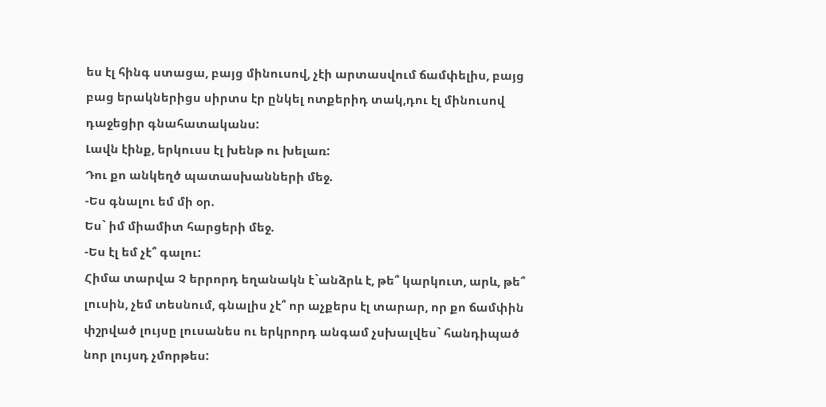ես էլ հինգ ստացա, բայց մինուսով, չէի արտասվում ճամփելիս, բայց բաց երակներիցս սիրտս էր ընկել ոտքերիդ տակ,դու էլ մինուսով դաջեցիր գնահատականս:
Լավն էինք, երկուսս էլ խենթ ու խելառ:
Դու քո անկեղծ պատասխանների մեջ.
-Ես գնալու եմ մի օր.
Ես` իմ միամիտ հարցերի մեջ.
-Ես էլ եմ չէ՞ գալու:
Հիմա տարվա Չ երրորդ եղանակն է`անձրև է, թե՞ կարկուտ, արև, թե՞ լուսին, չեմ տեսնում, գնալիս չէ՞ որ աչքերս էլ տարար, որ քո ճամփին փշրված լույսը լուսանես ու երկրորդ անգամ չսխալվես` հանդիպած նոր լույսդ չմորթես: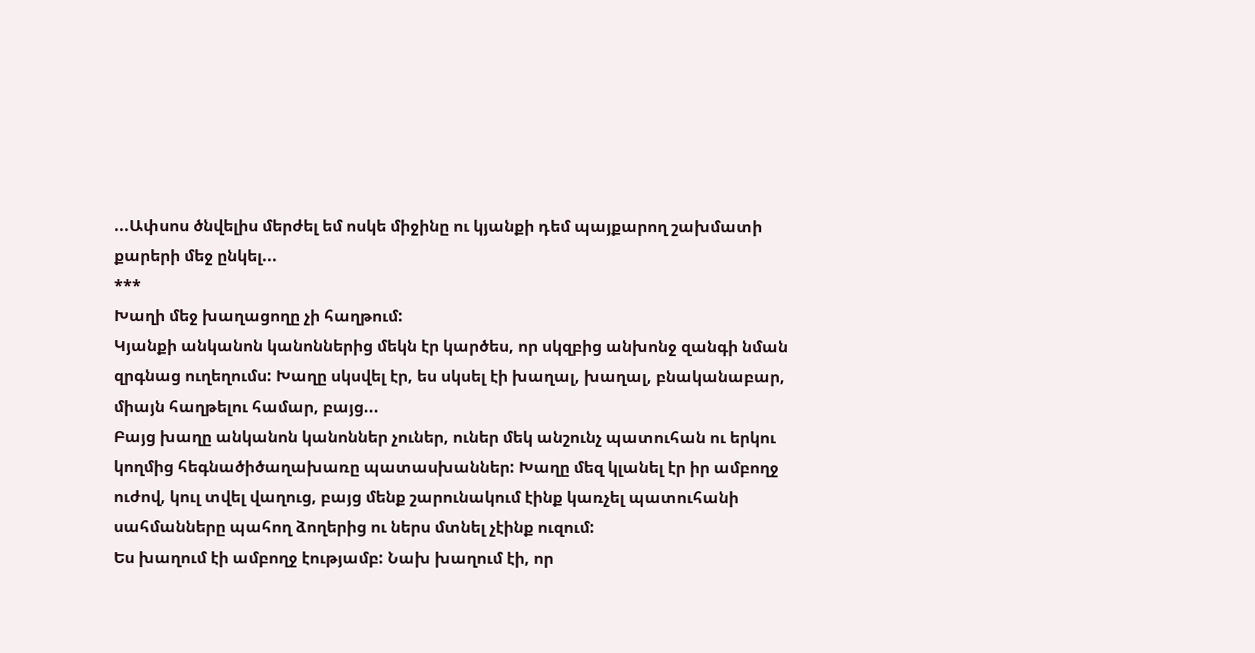...Ափսոս ծնվելիս մերժել եմ ոսկե միջինը ու կյանքի դեմ պայքարող շախմատի քարերի մեջ ընկել...
***
Խաղի մեջ խաղացողը չի հաղթում:
Կյանքի անկանոն կանոններից մեկն էր կարծես, որ սկզբից անխոնջ զանգի նման զրգնաց ուղեղումս: Խաղը սկսվել էր, ես սկսել էի խաղալ, խաղալ, բնականաբար, միայն հաղթելու համար, բայց...
Բայց խաղը անկանոն կանոններ չուներ, ուներ մեկ անշունչ պատուհան ու երկու կողմից հեգնածիծաղախառը պատասխաններ: Խաղը մեզ կլանել էր իր ամբողջ ուժով, կուլ տվել վաղուց, բայց մենք շարունակում էինք կառչել պատուհանի սահմանները պահող ձողերից ու ներս մտնել չէինք ուզում:
Ես խաղում էի ամբողջ էությամբ: Նախ խաղում էի, որ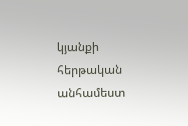կյանքի հերթական անհամեստ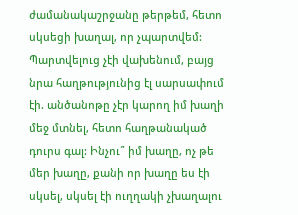ժամանակաշրջանը թերթեմ, հետո սկսեցի խաղալ, որ չպարտվեմ: Պարտվելուց չէի վախենում, բայց նրա հաղթությունից էլ սարսափում էի. անծանոթը չէր կարող իմ խաղի մեջ մտնել, հետո հաղթանակած դուրս գալ: Ինչու՞ իմ խաղը, ոչ թե մեր խաղը, քանի որ խաղը ես էի սկսել, սկսել էի ուղղակի չխաղալու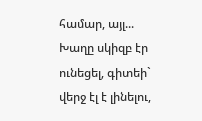համար, այլ...
Խաղը սկիզբ էր ունեցել, գիտեի` վերջ էլ է լինելու,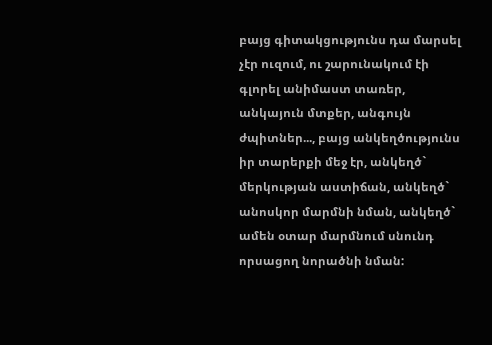բայց գիտակցությունս դա մարսել չէր ուզում, ու շարունակում էի գլորել անիմաստ տառեր, անկայուն մտքեր, անգույն ժպիտներ..., բայց անկեղծությունս իր տարերքի մեջ էր, անկեղծ` մերկության աստիճան, անկեղծ` անոսկոր մարմնի նման, անկեղծ` ամեն օտար մարմնում սնունդ որսացող նորածնի նման: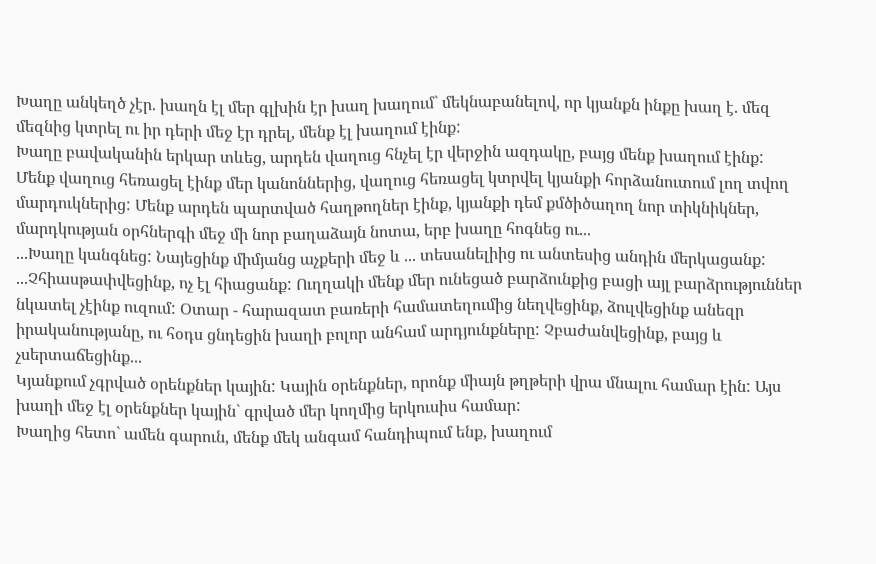Խաղը անկեղծ չէր. խաղն էլ մեր գլխին էր խաղ խաղում` մեկնաբանելով, որ կյանքն ինքը խաղ է. մեզ մեզնից կտրել ու իր դերի մեջ էր դրել, մենք էլ խաղում էինք:
Խաղը բավականին երկար տևեց, արդեն վաղուց հնչել էր վերջին ազդակը, բայց մենք խաղում էինք:
Մենք վաղուց հեռացել էինք մեր կանոններից, վաղուց հեռացել կտրվել կյանքի հորձանուտում լող տվող մարդուկներից: Մենք արդեն պարտված հաղթողներ էինք, կյանքի դեմ քմծիծաղող նոր տիկնիկներ, մարդկության օրհներգի մեջ մի նոր բաղաձայն նոտա, երբ խաղը հոգնեց ու...
...Խաղը կանգնեց: Նայեցինք միմյանց աչքերի մեջ և ... տեսանելիից ու անտեսից անդին մերկացանք:
...Չհիասթափվեցինք, ոչ էլ հիացանք: Ուղղակի մենք մեր ունեցած բարձունքից բացի այլ բարձրություններ նկատել չէինք ուզում: Օտար - հարազատ բառերի համատեղումից նեղվեցինք, ձուլվեցինք անեզր իրականությանը, ու հօդս ցնդեցին խաղի բոլոր անհամ արդյունքները: Չբաժանվեցինք, բայց և չսերտաճեցինք...
Կյանքում չգրված օրենքներ կային: Կային օրենքներ, որոնք միայն թղթերի վրա մնալու համար էին: Այս խաղի մեջ էլ օրենքներ կային` գրված մեր կողմից երկուսիս համար:
Խաղից հետո` ամեն գարուն, մենք մեկ անգամ հանդիպում ենք, խաղում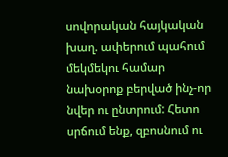սովորական հայկական խաղ. ափերում պահում մեկմեկու համար նախօրոք բերված ինչ-որ նվեր ու ընտրում: Հետո սրճում ենք, զբոսնում ու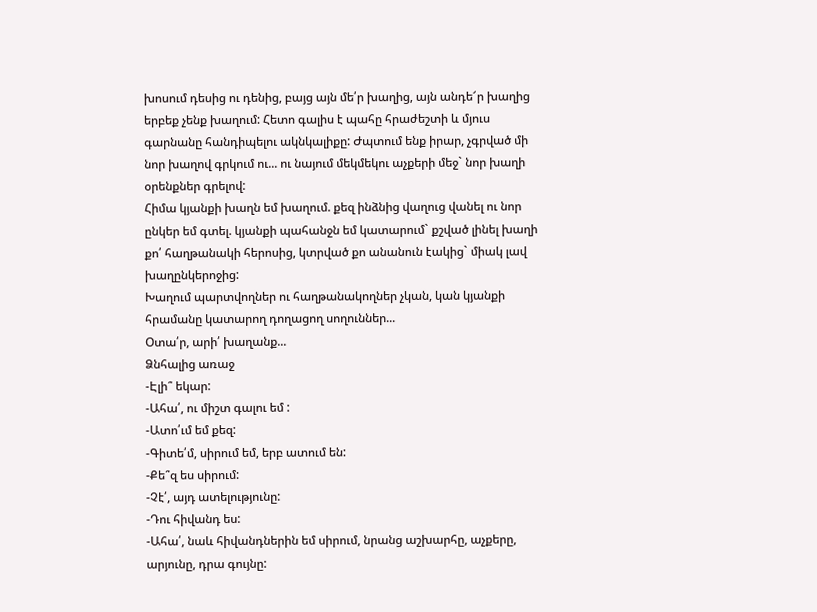խոսում դեսից ու դենից, բայց այն մե՛ր խաղից, այն անդե՜ր խաղից երբեք չենք խաղում: Հետո գալիս է պահը հրաժեշտի և մյուս գարնանը հանդիպելու ակնկալիքը: Ժպտում ենք իրար, չգրված մի նոր խաղով գրկում ու... ու նայում մեկմեկու աչքերի մեջ` նոր խաղի օրենքներ գրելով:
Հիմա կյանքի խաղն եմ խաղում. քեզ ինձնից վաղուց վանել ու նոր ընկեր եմ գտել. կյանքի պահանջն եմ կատարում` քշված լինել խաղի քո՛ հաղթանակի հերոսից, կտրված քո անանուն էակից` միակ լավ խաղընկերոջից:
Խաղում պարտվողներ ու հաղթանակողներ չկան, կան կյանքի հրամանը կատարող դողացող սողուններ...
Օտա՛ր, արի՛ խաղանք...
Ձնհալից առաջ
-Էլի՞ եկար:
-Ահա՛, ու միշտ գալու եմ :
-Ատո՛ւմ եմ քեզ:
-Գիտե՛մ, սիրում եմ, երբ ատում են:
-Քե՞զ ես սիրում:
-Չէ՛, այդ ատելությունը:
-Դու հիվանդ ես:
-Ահա՛, նաև հիվանդներին եմ սիրում, նրանց աշխարհը, աչքերը, արյունը, դրա գույնը: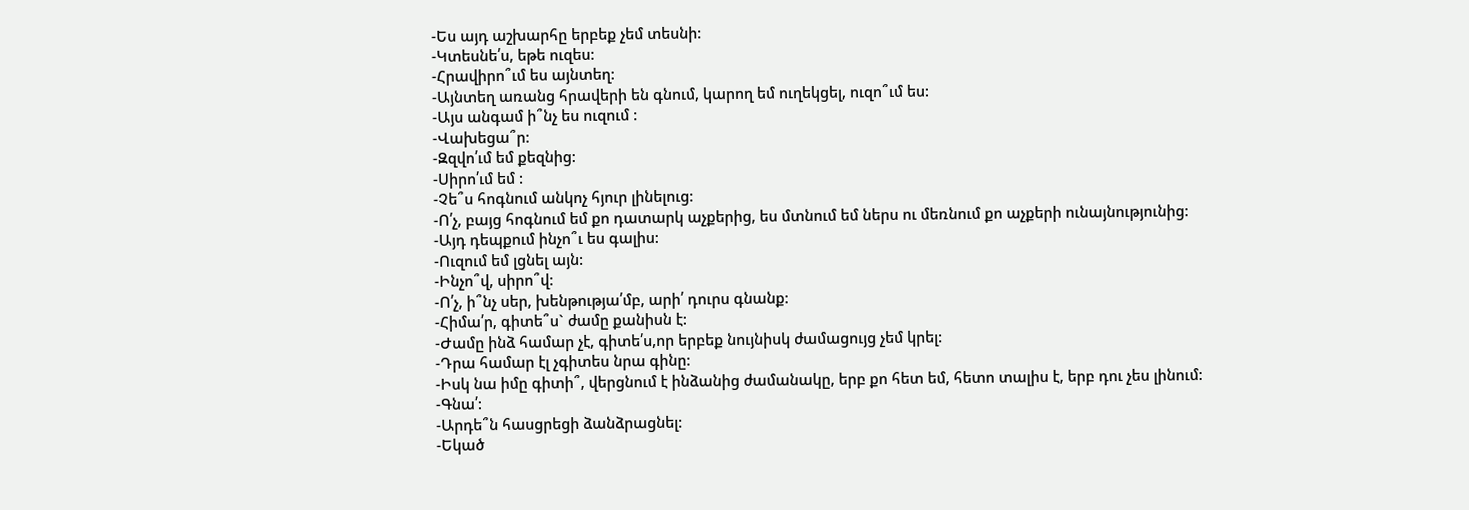-Ես այդ աշխարհը երբեք չեմ տեսնի:
-Կտեսնե՛ս, եթե ուզես:
-Հրավիրո՞ւմ ես այնտեղ:
-Այնտեղ առանց հրավերի են գնում, կարող եմ ուղեկցել, ուզո՞ւմ ես:
-Այս անգամ ի՞նչ ես ուզում :
-Վախեցա՞ր:
-Զզվո՛ւմ եմ քեզնից:
-Սիրո՛ւմ եմ :
-Չե՞ս հոգնում անկոչ հյուր լինելուց:
-Ո՛չ, բայց հոգնում եմ քո դատարկ աչքերից, ես մտնում եմ ներս ու մեռնում քո աչքերի ունայնությունից:
-Այդ դեպքում ինչո՞ւ ես գալիս:
-Ուզում եմ լցնել այն:
-Ինչո՞վ, սիրո՞վ:
-Ո՛չ, ի՞նչ սեր, խենթությա՛մբ, արի՛ դուրս գնանք:
-Հիմա՛ր, գիտե՞ս` ժամը քանիսն է:
-Ժամը ինձ համար չէ, գիտե՛ս,որ երբեք նույնիսկ ժամացույց չեմ կրել:
-Դրա համար էլ չգիտես նրա գինը:
-Իսկ նա իմը գիտի՞, վերցնում է ինձանից ժամանակը, երբ քո հետ եմ, հետո տալիս է, երբ դու չես լինում:
-Գնա՛:
-Արդե՞ն հասցրեցի ձանձրացնել:
-Եկած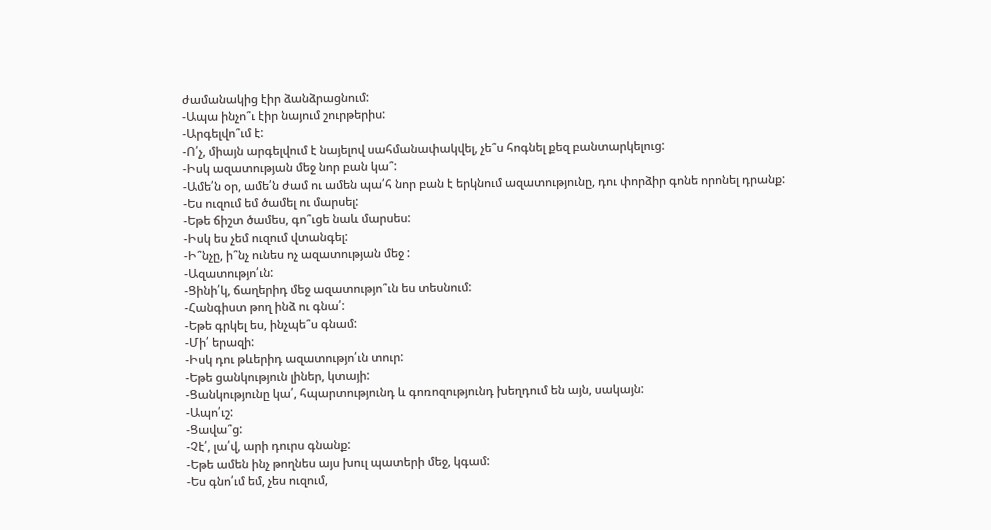ժամանակից էիր ձանձրացնում:
-Ապա ինչո՞ւ էիր նայում շուրթերիս:
-Արգելվո՞ւմ է:
-Ո՛չ, միայն արգելվում է նայելով սահմանափակվել, չե՞ս հոգնել քեզ բանտարկելուց:
-Իսկ ազատության մեջ նոր բան կա՞:
-Ամե՛ն օր, ամե՛ն ժամ ու ամեն պա՛հ նոր բան է երկնում ազատությունը, դու փորձիր գոնե որոնել դրանք:
-Ես ուզում եմ ծամել ու մարսել:
-Եթե ճիշտ ծամես, գո՞ւցե նաև մարսես:
-Իսկ ես չեմ ուզում վտանգել:
-Ի՞նչը, ի՞նչ ունես ոչ ազատության մեջ :
-Ազատությո՛ւն:
-Ցինի՛կ, ճաղերիդ մեջ ազատությո՞ւն ես տեսնում:
-Հանգիստ թող ինձ ու գնա՛:
-Եթե գրկել ես, ինչպե՞ս գնամ:
-Մի՛ երազի:
-Իսկ դու թևերիդ ազատությո՛ւն տուր:
-Եթե ցանկություն լիներ, կտայի:
-Ցանկությունը կա՛, հպարտությունդ և գոռոզությունդ խեղդում են այն, սակայն:
-Ապո՛ւշ:
-Ցավա՞ց:
-Չէ՛, լա՛վ, արի դուրս գնանք:
-Եթե ամեն ինչ թողնես այս խուլ պատերի մեջ, կգամ:
-Ես գնո՛ւմ եմ, չես ուզում,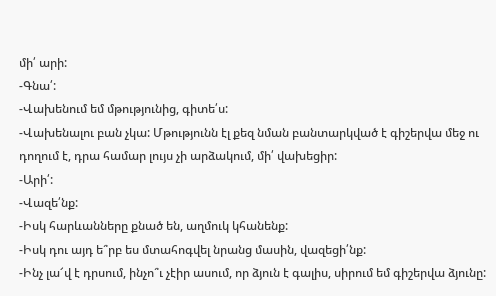մի՛ արի:
-Գնա՛:
-Վախենում եմ մթությունից, գիտե՛ս:
-Վախենալու բան չկա: Մթությունն էլ քեզ նման բանտարկված է գիշերվա մեջ ու դողում է, դրա համար լույս չի արձակում, մի՛ վախեցիր:
-Արի՛:
-Վազե՛նք:
-Իսկ հարևանները քնած են, աղմուկ կհանենք:
-Իսկ դու այդ ե՞րբ ես մտահոգվել նրանց մասին, վազեցի՛նք:
-Ինչ լա՜վ է դրսում, ինչո՞ւ չէիր ասում, որ ձյուն է գալիս, սիրում եմ գիշերվա ձյունը: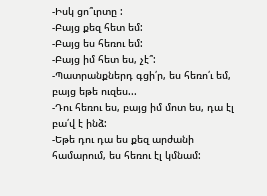-Իսկ ցո՞ւրտը :
-Բայց քեզ հետ եմ:
-Բայց ես հեռու եմ:
-Բայց իմ հետ ես, չէ՞:
-Պատրանքներդ գցի՛ր, ես հեռո՛ւ եմ, բայց եթե ուզես...
-Դու հեռու ես, բայց իմ մոտ ես, դա էլ բա՛վ է ինձ:
-Եթե դու դա ես քեզ արժանի համարում, ես հեռու էլ կմնամ: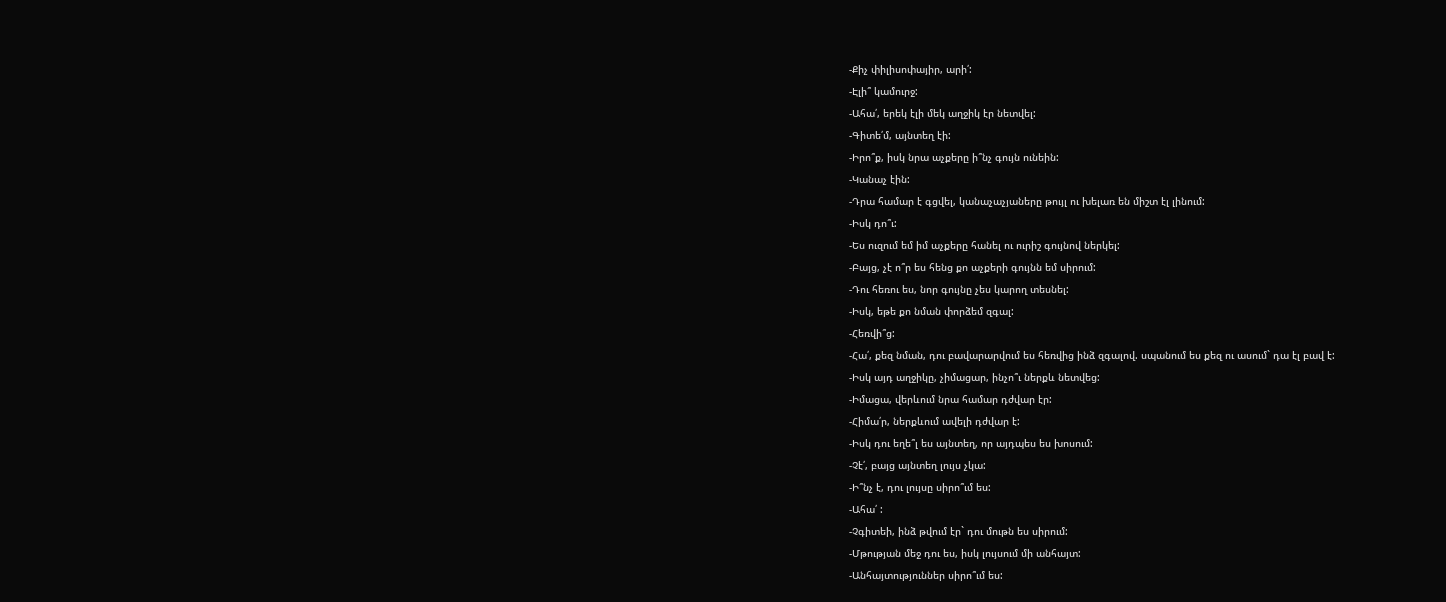-Քիչ փիլիսոփայիր, արի՛:
-Էլի՞ կամուրջ:
-Ահա՛, երեկ էլի մեկ աղջիկ էր նետվել:
-Գիտե՛մ, այնտեղ էի:
-Իրո՞ք, իսկ նրա աչքերը ի՞նչ գույն ունեին:
-Կանաչ էին:
-Դրա համար է գցվել, կանաչաչյաները թույլ ու խելառ են միշտ էլ լինում:
-Իսկ դո՞ւ:
-Ես ուզում եմ իմ աչքերը հանել ու ուրիշ գույնով ներկել:
-Բայց, չէ ո՞ր ես հենց քո աչքերի գույնն եմ սիրում:
-Դու հեռու ես, նոր գույնը չես կարող տեսնել:
-Իսկ, եթե քո նման փորձեմ զգալ:
-Հեռվի՞ց:
-Հա՛, քեզ նման, դու բավարարվում ես հեռվից ինձ զգալով. սպանում ես քեզ ու ասում` դա էլ բավ է:
-Իսկ այդ աղջիկը, չիմացար, ինչո՞ւ ներքև նետվեց:
-Իմացա, վերևում նրա համար դժվար էր:
-Հիմա՛ր, ներքևում ավելի դժվար է:
-Իսկ դու եղե՞լ ես այնտեղ, որ այդպես ես խոսում:
-Չէ՛, բայց այնտեղ լույս չկա:
-Ի՞նչ է, դու լույսը սիրո՞ւմ ես:
-Ահա՛ :
-Չգիտեի, ինձ թվում էր` դու մութն ես սիրում:
-Մթության մեջ դու ես, իսկ լույսում մի անհայտ:
-Անհայտություններ սիրո՞ւմ ես: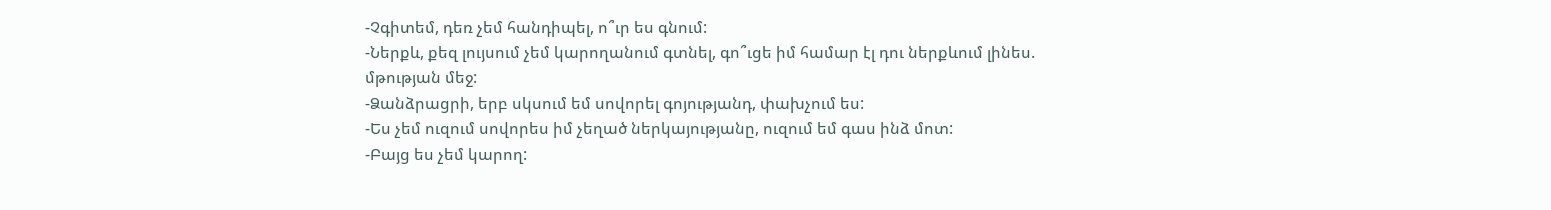-Չգիտեմ, դեռ չեմ հանդիպել, ո՞ւր ես գնում:
-Ներքև, քեզ լույսում չեմ կարողանում գտնել, գո՞ւցե իմ համար էլ դու ներքևում լինես. մթության մեջ:
-Ձանձրացրի, երբ սկսում եմ սովորել գոյությանդ, փախչում ես:
-Ես չեմ ուզում սովորես իմ չեղած ներկայությանը, ուզում եմ գաս ինձ մոտ:
-Բայց ես չեմ կարող: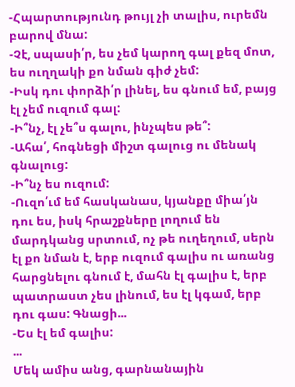-Հպարտությունդ թույլ չի տալիս, ուրեմն բարով մնա:
-Չէ, սպասի՛ր, ես չեմ կարող գալ քեզ մոտ, ես ուղղակի քո նման գիժ չեմ:
-Իսկ դու փորձի՛ր լինել, ես գնում եմ, բայց էլ չեմ ուզում գալ:
-Ի՞նչ, էլ չե՞ս գալու, ինչպես թե՞:
-Ահա՛, հոգնեցի միշտ գալուց ու մենակ գնալուց:
-Ի՞նչ ես ուզում:
-Ուզո՛ւմ եմ հասկանաս, կյանքը միա՛յն դու ես, իսկ հրաշքները լողում են մարդկանց սրտում, ոչ թե ուղեղում, սերն էլ քո նման է, երբ ուզում գալիս ու առանց հարցնելու գնում է, մահն էլ գալիս է, երբ պատրաստ չես լինում, ես էլ կգամ, երբ դու գաս: Գնացի...
-Ես էլ եմ գալիս:
...
Մեկ ամիս անց, գարնանային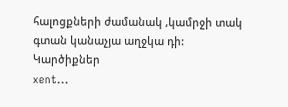հալոցքների ժամանակ ,կամրջի տակ գտան կանաչյա աղջկա դի:
Կարծիքներ
xent...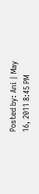Posted by: Ani | May 16, 2011 8:45 PM